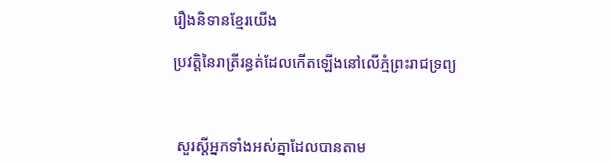រឿងនិទានខ្មែរយើង

ប្រវត្តិនៃរាត្រីរន្ធត់ដែលកើតឡើងនៅលើភ្មំព្រះរាជទ្រព្យ



 សួរស្តីអ្នកទាំងអស់គ្នាដែលបានតាម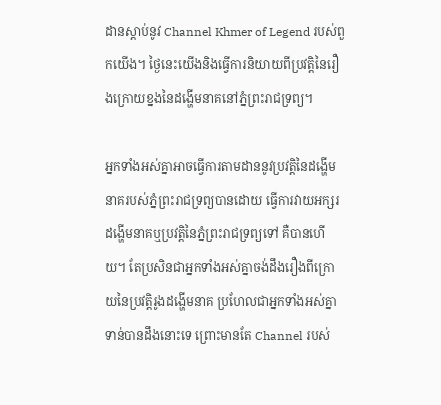ដានស្ដាប់នូវ Channel Khmer of Legend របស់ពួកយើង។ ថ្ងៃនេះយើងនិងធ្វើការនិយាយពីប្រវត្តិនៃរឿងក្រោយខ្នងនៃដង្ហើមនាគនៅភ្នំព្រះរាជទ្រព្យ។

អ្នកទាំងអស់គ្នាអាចធ្វើការតាមដាននូវប្រវត្តិនៃដង្ហើមនាគរបស់ភ្នំព្រះរាជទ្រព្យបានដោយ ធ្វើការវាយអក្សរ ដង្ហើមនាគឬប្រវត្តិនៃភ្នំព្រះរាជទ្រព្យទៅ គឺបានហើយ។ តែប្រសិនជាអ្នកទាំងអស់គ្នាចង់ដឹងរឿងពីក្រោយនៃប្រវត្តិរូងដង្ហើមនាគ ប្រហែលជាអ្នកទាំងអស់គ្នាទាន់បានដឹងនោះទេ ព្រោះមានតែ Channel របស់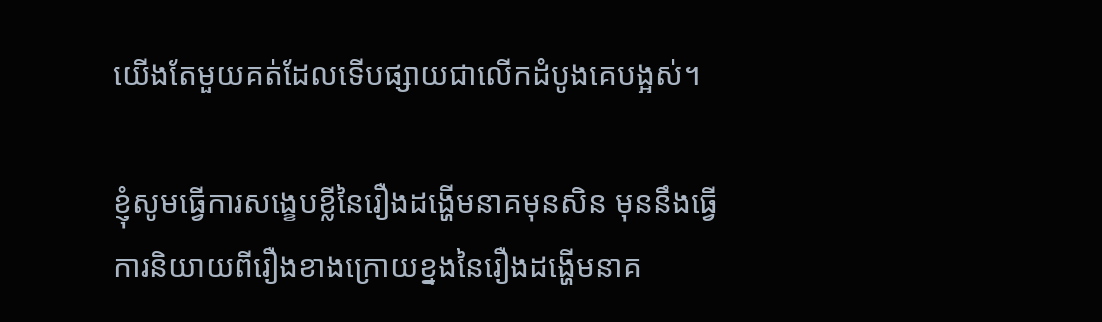យើងតែមួយគត់ដែលទើបផ្សាយជាលើកដំបូងគេបង្អស់។

ខ្ញុំសូមធ្វើការសង្ខេបខ្លីនៃរឿងដង្ហើមនាគមុនសិន មុននឹងធ្វើការនិយាយពីរឿងខាងក្រោយខ្នងនៃរឿងដង្ហើមនាគ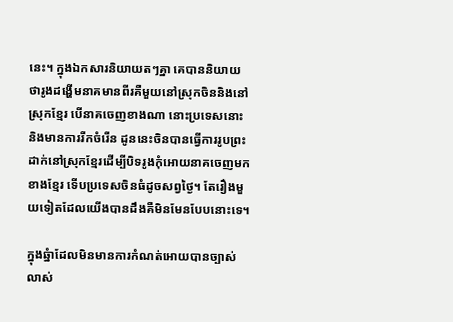នេះ។ ក្នុងឯកសារនិយាយតៗគ្នា គេបាននិយាយថារូងដង្ហើមនាគមានពីរគឺមួយនៅស្រុកចិននិងនៅស្រុកខ្មែរ បើនាគចេញខាងណា នោះប្រទេសនោះនិងមានការរីកចំរើន ដូននេះចិនបានធ្វើការរូបព្រះដាក់នៅស្រុកខ្មែរដើម្បីបិទរូងកំុអោយនាគចេញមកខាងខ្មែរ ទើបប្រទេសចិនធំដូចសព្វថ្ងៃ។ តែរឿងមួយទៀតដែលយើងបានដឹងគឺមិនមែនបែបនោះទេ។

ក្នុងឆ្នំាដែលមិនមានការកំណត់អោយបានច្បាស់លាស់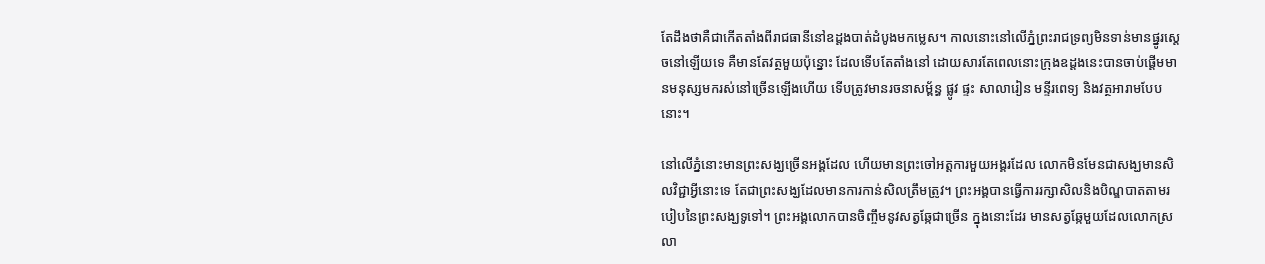តែដឹងថាគឺជាកើតតាំងពីរាជធានីនៅឧដ្តងបាត់ដំបូងមកម្លេស។ កាលនោះនៅលើភ្នំព្រះរាជទ្រព្យមិនទាន់មានផ្នូរស្តេចនៅឡើយទេ គឺមានតែវត្ថមួយប៉ុន្នោះ ដែលទើបតែតាំងនៅ ដោយសារតែពេលនោះក្រុងឧដ្តងនេះបានចាប់ផ្តើមមានមនុស្សមករស់នៅច្រើនឡើងហើយ ទើបត្រូវមានរចនាសម្ព័ន្ធ ផ្លូវ ផ្ទះ សាលារៀន មន្ទីរពេទ្យ និងវត្ថអារាមបែបនោះ។

នៅលើភ្នំនោះមានព្រះសង្ឃច្រើនអង្គដែល ហើយមានព្រះចៅអត្តការមួយអង្គរដែល លោកមិនមែនជាសង្ឃមានសិលវិជ្ជាអ្វីនោះទេ តែជាព្រះសង្ឃដែលមានការកាន់សិលត្រឹមត្រូវ។ ព្រះអង្គបានធ្វើការរក្សាសិលនិងបិណ្ឌបាតតាមរបៀបនៃព្រះសង្ឃទូទៅ។ ព្រះអង្គលោកបានចិញ្ចឹមនូវសត្វឆ្កែជាច្រើន ក្នុងនោះដែរ មានសត្វឆ្កែមួយដែលលោកស្រលា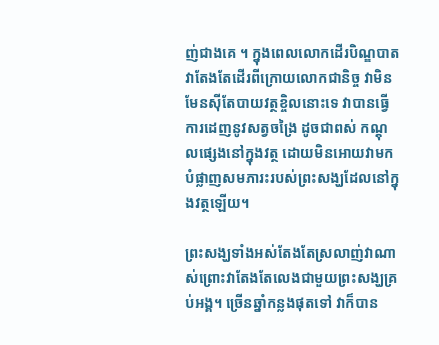ញ់ជាងគេ ។ ក្នុងពេលលោកដើរបិណ្ឌបាតវាតែងតែដើរពីក្រោយលោកជានិច្ច វាមិនមែនស៊ីតែបាយវត្ថខ្ចិលនោះទេ វាបានធ្វើការដេញនូវសត្វចង្រៃ ដូចជាពស់ កណ្តុលផ្សេងនៅក្នុងវត្ថ ដោយមិនអោយវាមកបំផ្លាញសមភារះរបស់ព្រះសង្ឃដែលនៅក្នុងវត្ថឡើយ។

ព្រះសង្ឃទាំងអស់តែងតែស្រលាញ់វាណាស់ព្រោះវាតែងតែលេងជាមួយព្រះសង្ឃគ្រប់អង្គ។ ច្រើនឆ្នាំកន្លងផុតទៅ វាក៏បាន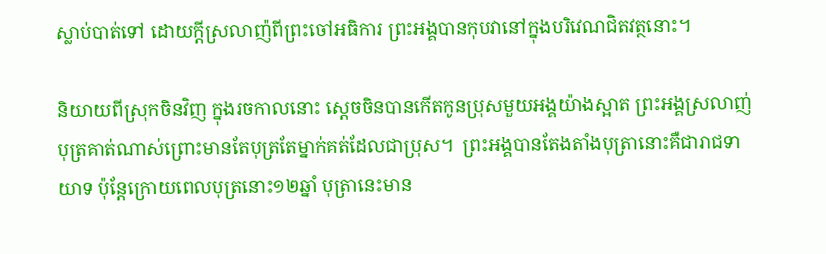ស្លាប់បាត់ទៅ ដោយក្តីស្រលាញ៉ពីព្រះចៅអធិការ ព្រះអង្គបានកុបវានៅក្នុងបរិវេណជិតវត្ថនោះ។

និយាយពីស្រុកចិនវិញ ក្នុងរចកាលនោះ ស្តេចចិនបានកើតកូនប្រុសមួយអង្គយ៉ាងស្អាត ព្រះអង្គស្រលាញ់បុត្រគាត់ណាស់ព្រោះមានតែបុត្រតែម្នាក់គត់ដែលជាប្រុស។  ព្រះអង្គបានតែងតាំងបុត្រានោះគឺជារាជទាយាទ ប៉ុន្តែក្រោយពេលបុត្រនោះ១២ឆ្នាំ បុត្រានេះមាន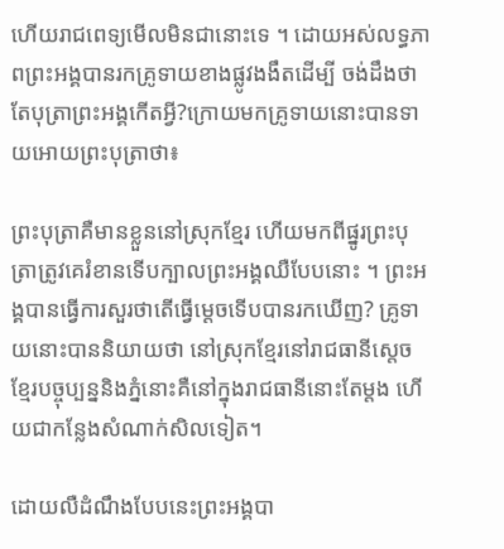ហើយរាជពេទ្យមើលមិនជានោះទេ ។ ដោយអស់លទ្ធភាពព្រះអង្គបានរកគ្រូទាយខាងផ្លូវងងឹតដើម្បី ចង់ដឹងថាតែបុត្រាព្រះអង្គកើតអ្វី?ក្រោយមកគ្រូទាយនោះបានទាយអោយព្រះបុត្រាថា៖

ព្រះបុត្រាគឺមានខ្លួននៅស្រុកខ្មែរ ហើយមកពីផ្នូរព្រះបុត្រាត្រូវគេរំខានទើបក្បាលព្រះអង្គឈឺបែបនោះ ។ ព្រះអង្គបានធ្វើការសួរថាតើធ្វើម្តេចទើបបានរកឃើញ? គ្រូទាយនោះបាននិយាយថា នៅស្រុកខ្មែរនៅរាជធានីស្តេចខ្មែរបច្ចុប្បន្ននិងភ្នំនោះគឺនៅក្នុងរាជធានីនោះតែម្តង ហើយជាកន្លែងសំណាក់សិលទៀត។

ដោយលឺដំណឹងបែបនេះព្រះអង្គបា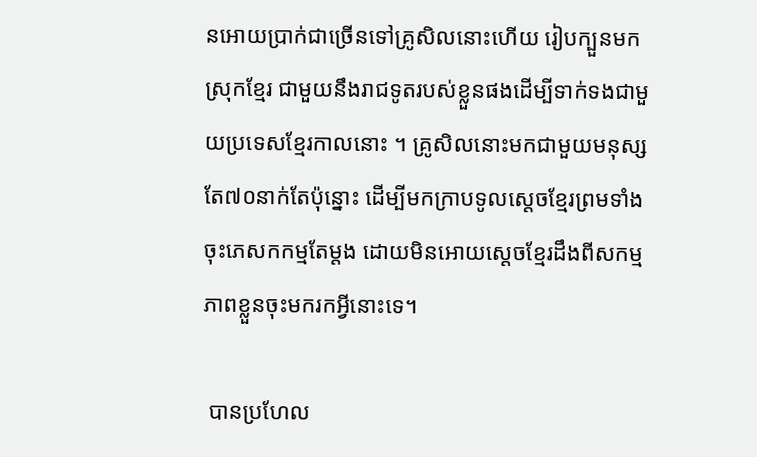នអោយប្រាក់ជាច្រើនទៅគ្រូសិលនោះហើយ រៀបក្បួនមកស្រុកខ្មែរ ជាមួយនឹងរាជទូតរបស់ខ្លួនផងដើម្បីទាក់ទងជាមួយប្រទេសខ្មែរកាលនោះ ។ គ្រូសិលនោះមកជាមួយមនុស្សតែ៧០នាក់តែប៉ុន្នោះ ដើម្បីមកក្រាបទូលស្តេចខ្មែរព្រមទាំងចុះភេសកកម្មតែម្តង ដោយមិនអោយស្តេចខ្មែរដឹងពីសកម្មភាពខ្លួនចុះមករកអ្វីនោះទេ។

 បានប្រហែល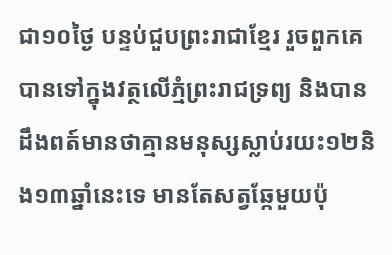ជា១០ថ្ងៃ បន្ទប់ជួបព្រះរាជាខ្មែរ រួចពួកគេបានទៅក្នុងវត្ថលើភ្មំព្រះរាជទ្រព្យ និងបានដឹងពត៍មានថាគ្មានមនុស្សស្លាប់រយះ១២និង១៣ឆ្នាំនេះទេ មានតែសត្វឆ្កែមួយប៉ុ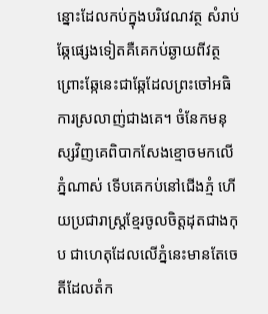ន្នោះដែលកប់ក្នុងបរិវេណវត្ថ សំរាប់ឆ្កែផ្សេងទៀតគឺគេកប់ឆ្ងាយពីវត្ថ ព្រោះឆ្កែនេះជាឆ្កែដែលព្រះចៅអធិការស្រលាញ់ជាងគេ។ ចំនែកមនុស្សវិញគេពិបាកសែងខ្មោចមកលើភ្នំណាស់ ទើបគេកប់នៅជើងភ្មំ ហើយប្រជារាស្រ្តខ្មែរចូលចិត្តដុតជាងកុប ជាហេតុដែលលើភ្នំនេះមានតែចេតីដែលតំក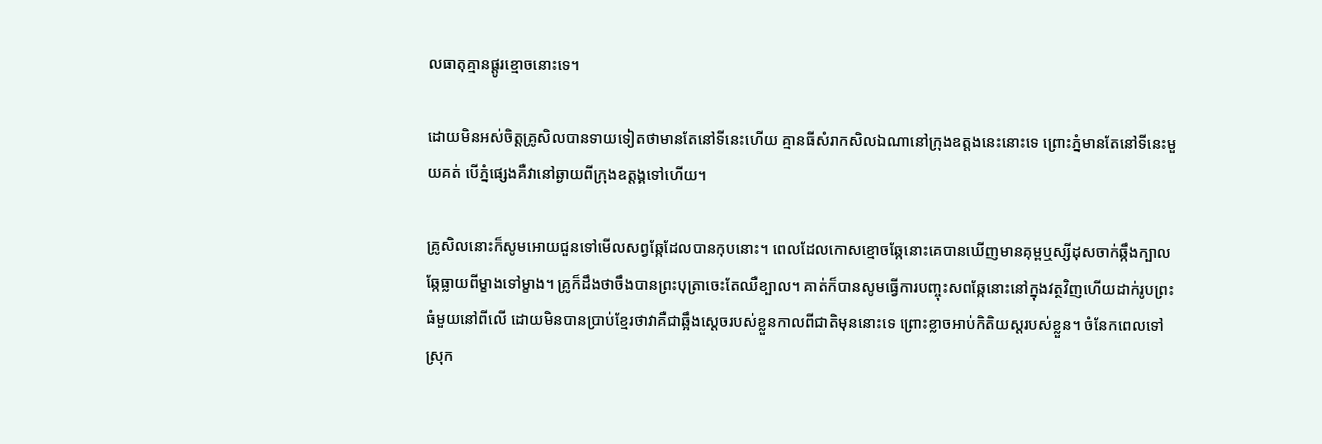លធាតុគ្មានផ្តូរខ្មោចនោះទេ។

ដោយមិនអស់ចិត្តគ្រូសិលបានទាយទៀតថាមានតែនៅទីនេះហើយ គ្មានធីសំរាកសិលឯណានៅក្រុងឧត្ដងនេះនោះទេ ព្រោះភ្នំមានតែនៅទីនេះមួយគត់ បើភ្នំផ្សេងគឺវានៅឆ្ងាយពីក្រុងឧត្តង្គទៅហើយ។

គ្រូសិលនោះក៏សូមអោយជួនទៅមើលសព្វឆ្កែដែលបានកុបនោះ។ ពេលដែលកោសខ្មោចឆ្កែនោះគេបានឃើញមានគុម្ពឬស្សីដុសចាក់ឆ្កឹងក្បាលឆ្កែធ្លាយពីម្ខាងទៅម្ខាង។ គ្រូក៏ដឹងថាចឹងបានព្រះបុត្រាចេះតែឈឺខ្បាល។ គាត់ក៏បានសូមធ្វើការបញ្ចុះសពឆ្កែនោះនៅក្នុងវត្ថវិញហើយដាក់រូបព្រះធំមួយនៅពីលើ ដោយមិនបានប្រាប់ខ្មែរថាវាគឺជាឆ្អឹងស្តេចរបស់ខ្លួនកាលពីជាតិមុននោះទេ ព្រោះខ្លាចអាប់កិតិយស្តរបស់ខ្លួន។ ចំនែកពេលទៅស្រុក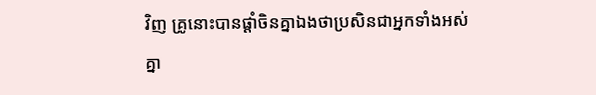វិញ គ្រូនោះបានផ្តាំចិនគ្នាឯងថាប្រសិនជាអ្នកទាំងអស់គ្នា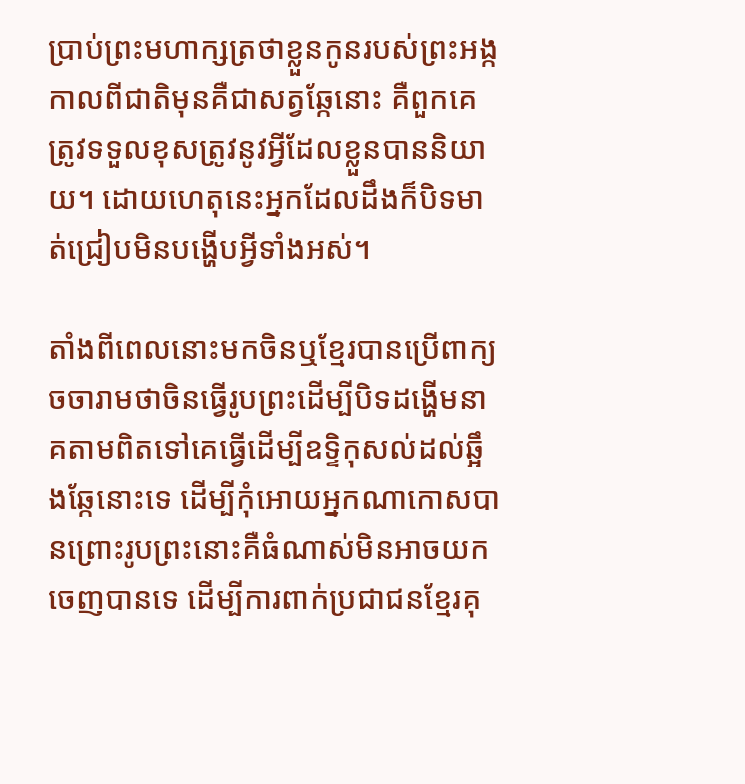ប្រាប់ព្រះមហាក្សត្រថាខ្លួនកូនរបស់ព្រះអង្កកាលពីជាតិមុនគឺជាសត្វឆ្កែនោះ គឺពួកគេត្រូវទទួលខុសត្រូវនូវអ្វីដែលខ្លួនបាននិយាយ។ ដោយហេតុនេះអ្នកដែលដឹងក៏បិទមាត់ជ្រៀបមិនបង្ហើបអ្វីទាំងអស់។

តាំងពីពេលនោះមកចិនឬខ្មែរបានប្រើពាក្យចចារាមថាចិនធ្វើរូបព្រះដើម្បីបិទដង្ហើមនាគតាមពិតទៅគេធ្វើដើម្បីឧទ្ទិកុសល់ដល់ឆ្អឹងឆ្កែនោះទេ ដើម្បីកំុអោយអ្នកណាកោសបានព្រោះរូបព្រះនោះគឺធំណាស់មិនអាចយកចេញបានទេ ដើម្បីការពាក់ប្រជាជនខ្មែរគុ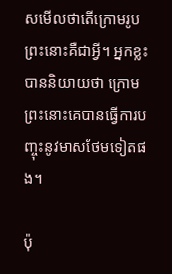សមើលថាតើក្រោមរូបព្រះនោះគឺជាអ្វី។ អ្នកខ្លះបាននិយាយថា ក្រោមព្រះនោះគេបានធ្វើការបញ្ចុះនូវមាសថែមទៀតផង។

ប៉ុ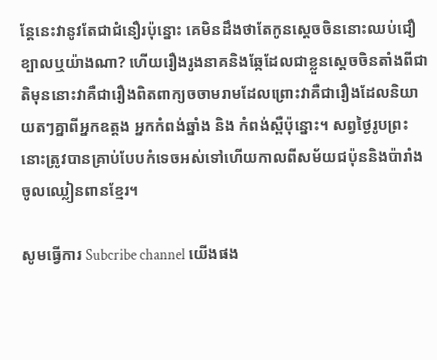ន្តែនេះវានូវតែជាជំនឿរប៉ុន្នោះ គេមិនដឹងថាតែកូនស្តេចចិននោះឈប់ជឿខ្បាលឬយ៉ាងណា? ហើយរឿងរូងនាគនិងឆ្កែដែលជាខ្លួនស្តេចចិនតាំងពីជាតិមុននោះវាគឺជារឿងពិតពាក្យចចាមរាមដែលព្រោះវាគឺជារឿងដែលនិយាយតៗគ្នាពីអ្នកឧត្ដង អ្នកកំពង់ឆ្នាំង និង កំពង់ស្ពឺប៉ុន្នោះ។ សព្វថ្ងៃរូបព្រះនោះត្រូវបានគ្រាប់បែបកំទេចអស់ទៅហើយកាលពីសម័យជប៉ុននិងប៉ារាំងចូលឈ្លៀនពានខ្មែរ។

សូមធ្វើការ Subcribe channel យើងផង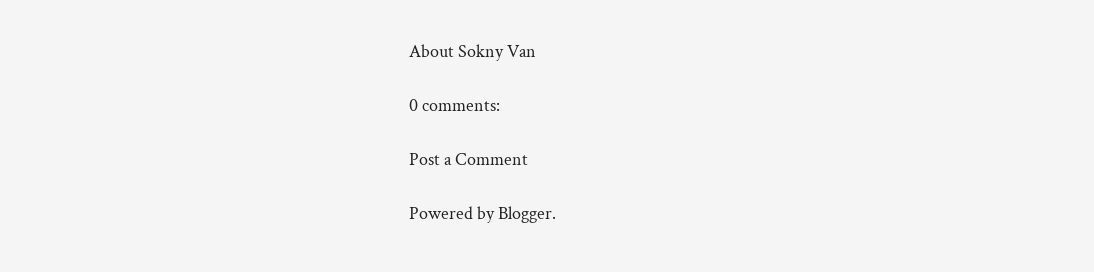About Sokny Van

0 comments:

Post a Comment

Powered by Blogger.